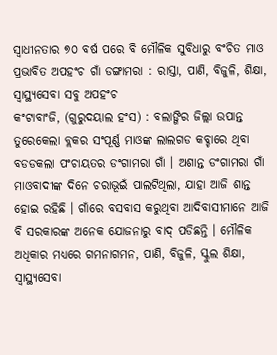ସ୍ୱାଧୀନତାର ୭୦ ବର୍ଷ ପରେ ବି ମୌଳିକ ସୁବିଧାରୁ ବଂଚିତ ମାଓ ପ୍ରଭାବିତ ଅପହଂଚ ଗାଁ ଡଙ୍ଗାମରା : ରାସ୍ତା, ପାଣି, ବିଜୁଳି, ଶିକ୍ଷା, ସ୍ୱାସ୍ଥ୍ୟସେବା ସବୁ ଅପହଂଚ
କଂଟାବାଂଜି, (ଗୁରୁଦୟାଲ ହଂସ) : ବଲାଙ୍ଗିର ଜିଲ୍ଲା ଉପାନ୍ତ ତୁରେକେଲା ବ୍ଲକର ସଂପୂର୍ଣ୍ଣ ମାଓଙ୍କ ଲାଲଗଡ କବ୍ଚାରେ ଥିବା ବଡଡକଲା ପଂଚାୟତର ଡଂଗାମରା ଗାଁ । ଅଶାନ୍ତ ଡଂଗାମରା ଗାଁ ମାଓବାଦୀଙ୍କ ଦିନେ ଚରାଭୂଇଁ ପାଲଟିଥିଲା, ଯାହା ଆଜି ଶାନ୍ତ ହୋଇ ରହିଛି । ଗାଁରେ ବସବାସ କରୁଥିବା ଆଦିବାସୀମାନେ ଆଜି ବି ସରକାରଙ୍କ ଅନେକ ଯୋଜନାରୁ ବାଦ୍ ପଡିଛନ୍ତି । ମୌଳିକ ଅଧିକାର ମଧ୍ୟରେ ଗମନାଗମନ, ପାଣି, ବିଜୁଳି, ସ୍କୁଲ ଶିକ୍ଷା, ସ୍ୱାସ୍ଥ୍ୟସେବା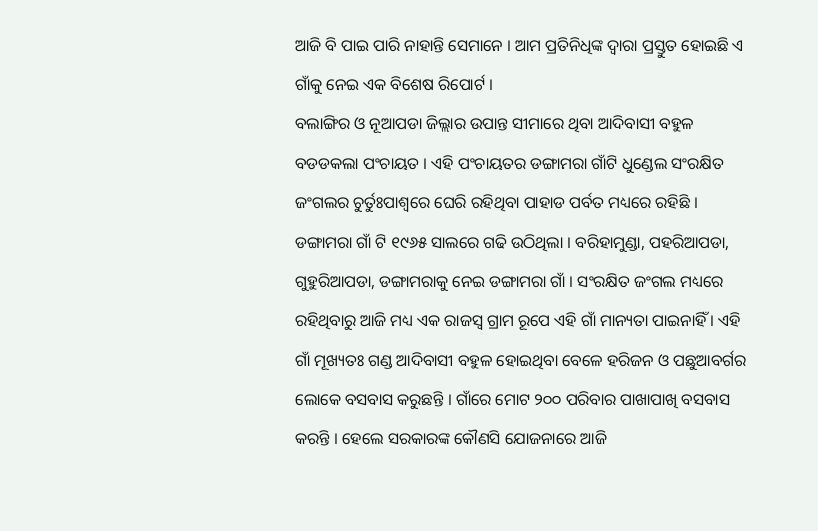ଆଜି ବି ପାଇ ପାରି ନାହାନ୍ତି ସେମାନେ । ଆମ ପ୍ରତିନିଧିଙ୍କ ଦ୍ୱାରା ପ୍ରସ୍ତୁତ ହୋଇଛି ଏ ଗାଁକୁ ନେଇ ଏକ ବିଶେଷ ରିପୋର୍ଟ ।
ବଲାଙ୍ଗିର ଓ ନୂଆପଡା ଜିଲ୍ଲାର ଉପାନ୍ତ ସୀମାରେ ଥିବା ଆଦିବାସୀ ବହୁଳ ବଡଡକଲା ପଂଚାୟତ । ଏହି ପଂଚାୟତର ଡଙ୍ଗାମରା ଗାଁଟି ଧୁଣ୍ଡେଲ ସଂରକ୍ଷିତ ଜଂଗଲର ଚୁର୍ତୁଃପାଶ୍ୱରେ ଘେରି ରହିଥିବା ପାହାଡ ପର୍ବତ ମଧ୍ୟରେ ରହିଛି । ଡଙ୍ଗାମରା ଗାଁ ଟି ୧୯୬୫ ସାଲରେ ଗଢି ଉଠିଥିଲା । ବରିହାମୁଣ୍ଡା, ପହରିଆପଡା, ଗୁହୁରିଆପଡା, ଡଙ୍ଗାମରାକୁ ନେଇ ଡଙ୍ଗାମରା ଗାଁ । ସଂରକ୍ଷିତ ଜଂଗଲ ମଧ୍ୟରେ ରହିଥିବାରୁ ଆଜି ମଧ୍ୟ ଏକ ରାଜସ୍ୱ ଗ୍ରାମ ରୂପେ ଏହି ଗାଁ ମାନ୍ୟତା ପାଇନାହିଁ । ଏହି ଗାଁ ମୂଖ୍ୟତଃ ଗଣ୍ଡ ଆଦିବାସୀ ବହୁଳ ହୋଇଥିବା ବେଳେ ହରିଜନ ଓ ପଛୁଆବର୍ଗର ଲୋକେ ବସବାସ କରୁଛନ୍ତି । ଗାଁରେ ମୋଟ ୨୦୦ ପରିବାର ପାଖାପାଖି ବସବାସ କରନ୍ତି । ହେଲେ ସରକାରଙ୍କ କୌଣସି ଯୋଜନାରେ ଆଜି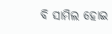ବି ସାମିଲ ହୋଇ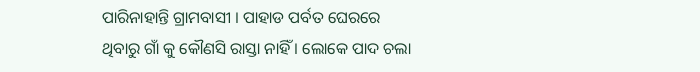ପାରିନାହାନ୍ତି ଗ୍ରାମବାସୀ । ପାହାଡ ପର୍ବତ ଘେରରେ ଥିବାରୁ ଗାଁ କୁ କୌଣସି ରାସ୍ତା ନାହିଁ । ଲୋକେ ପାଦ ଚଲା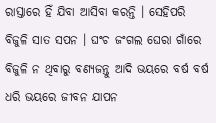ରାସ୍ତାରେ ହିଁ ଯିବା ଆସିବା କରନ୍ତି । ସେହିପରି ବିଜୁଳି ସାତ ସପନ । ଘଂଚ ଜଂଗଲ ଘେରା ଗାଁରେ ବିଜୁଳି ନ ଥିବାରୁ ବଣ୍ୟଜନ୍ତୁ ଆଦି ଭୟରେ ବର୍ଷ ବର୍ଷ ଧରି ଭୟରେ ଜୀବନ ଯାପନ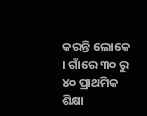କରନ୍ତି ଲୋକେ । ଗାଁରେ ୩୦ ରୁ ୪୦ ପ୍ରାଥମିକ ଶିକ୍ଷା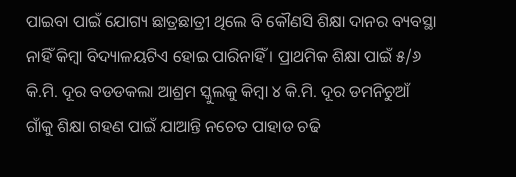ପାଇବା ପାଇଁ ଯୋଗ୍ୟ ଛାତ୍ରଛାତ୍ରୀ ଥିଲେ ବି କୌଣସି ଶିକ୍ଷା ଦାନର ବ୍ୟବସ୍ଥା ନାହିଁ କିମ୍ବା ବିଦ୍ୟାଳୟଟିଏ ହୋଇ ପାରିନାହିଁ । ପ୍ରାଥମିକ ଶିକ୍ଷା ପାଇଁ ୫/୬ କି.ମି. ଦୂର ବଡଡକଲା ଆଶ୍ରମ ସ୍କୁଲକୁ କିମ୍ବା ୪ କି.ମି. ଦୂର ଡମନିଚୁଆଁ ଗାଁକୁ ଶିକ୍ଷା ଗହଣ ପାଇଁ ଯାଆନ୍ତି ନଚେତ ପାହାଡ ଚଢି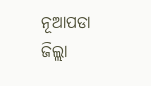ନୂଆପଡା ଜିଲ୍ଲା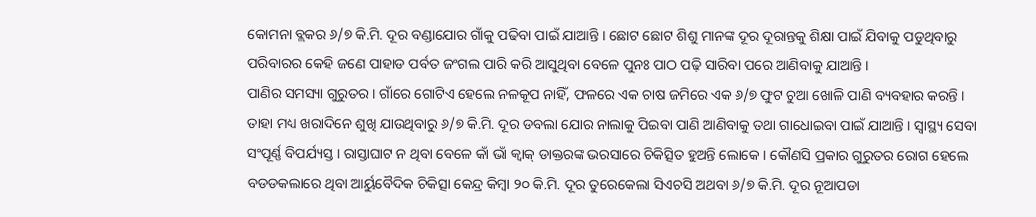କୋମନା ବ୍ଲକର ୬/୭ କି.ମି. ଦୂର ବଣ୍ଡାଯୋର ଗାଁକୁ ପଢିବା ପାଇଁ ଯାଆନ୍ତି । ଛୋଟ ଛୋଟ ଶିଶୁ ମାନଙ୍କ ଦୂର ଦୂରାନ୍ତକୁ ଶିକ୍ଷା ପାଇଁ ଯିବାକୁ ପଡୁଥିବାରୁ ପରିବାରର କେହି ଜଣେ ପାହାଡ ପର୍ବତ ଜଂଗଲ ପାରି କରି ଆସୁଥିବା ବେଳେ ପୁନଃ ପାଠ ପଢ଼ି ସାରିବା ପରେ ଆଣିବାକୁ ଯାଆନ୍ତି ।
ପାଣିର ସମସ୍ୟା ଗୁରୁତର । ଗାଁରେ ଗୋଟିଏ ହେଲେ ନଳକୂପ ନାହିଁ, ଫଳରେ ଏକ ଚାଷ ଜମିରେ ଏକ ୬/୭ ଫୁଟ ଚୁଆ ଖୋଳି ପାଣି ବ୍ୟବହାର କରନ୍ତି । ତାହା ମଧ୍ୟ ଖରାଦିନେ ଶୁଖି ଯାଉଥିବାରୁ ୬/୭ କି.ମି. ଦୂର ଡବଲା ଯୋର ନାଲାକୁ ପିଇବା ପାଣି ଆଣିବାକୁ ତଥା ଗାଧୋଇବା ପାଇଁ ଯାଆନ୍ତି । ସ୍ୱାସ୍ଥ୍ୟ ସେବା ସଂପୂର୍ଣ୍ଣ ବିପର୍ଯ୍ୟସ୍ତ । ରାସ୍ତାଘାଟ ନ ଥିବା ବେଳେ କାଁ ଭାଁ କ୍ୱାକ୍ ଡାକ୍ତରଙ୍କ ଭରସାରେ ଚିକିତ୍ସିତ ହୁଅନ୍ତି ଲୋକେ । କୌଣସି ପ୍ରକାର ଗୁରୁତର ରୋଗ ହେଲେ ବଡଡକଲାରେ ଥିବା ଆର୍ୟୁବୈଦିକ ଚିକିତ୍ସା କେନ୍ଦ୍ର କିମ୍ବା ୨୦ କି.ମି. ଦୂର ତୁରେକେଲା ସିଏଚସି ଅଥବା ୬/୭ କି.ମି. ଦୂର ନୂଆପଡା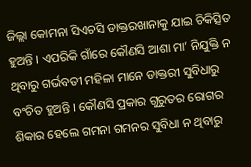ଜିଲ୍ଲା କୋମନା ସିଏଚସି ଡାକ୍ତରଖାନାକୁ ଯାଇ ଚିକିତ୍ସିତ ହୁଅନ୍ତି । ଏପରିକି ଗାଁରେ କୌଣସି ଆଶା ମା’ ନିଯୁକ୍ତି ନ ଥିବାରୁ ଗର୍ଭବତୀ ମହିଳା ମାନେ ଡାକ୍ତରୀ ସୁବିଧାରୁ ବଂଚିତ ହୁଅନ୍ତି । କୌଣସି ପ୍ରକାର ଗୁରୁତର ରୋଗର ଶିକାର ହେଲେ ଗମନା ଗମନର ସୁବିଧା ନ ଥିବାରୁ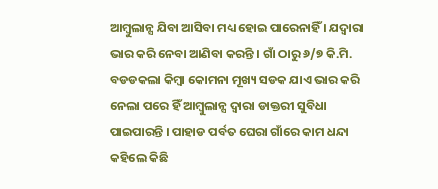ଆମ୍ବୁଲାନ୍ସ ଯିବା ଆସିବା ମଧ୍ୟ ହୋଇ ପାରେନାହିଁ । ଯଦ୍ୱାରା ଭାର କରି ନେବା ଆଣିବା କରନ୍ତି । ଗାଁ ଠାରୁ ୬/୭ କି.ମି. ବଡଡକଲା କିମ୍ବା କୋମନା ମୂଖ୍ୟ ସଡକ ଯାଏ ଭାର କରି ନେଲା ପରେ ହିଁ ଆମ୍ବୁଲାନ୍ସ ଦ୍ୱାରା ଡାକ୍ତରୀ ସୁବିଧା ପାଇପାରନ୍ତି । ପାହାଡ ପର୍ବତ ଘେରା ଗାଁରେ କାମ ଧନ୍ଦା କହିଲେ କିଛି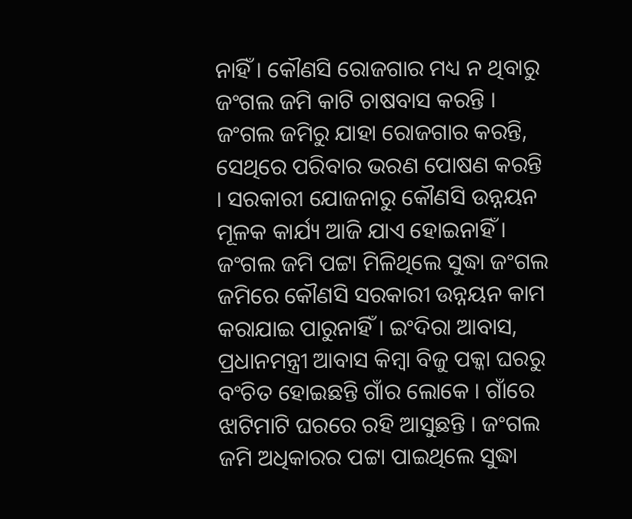ନାହିଁ । କୌଣସି ରୋଜଗାର ମଧ୍ୟ ନ ଥିବାରୁ ଜଂଗଲ ଜମି କାଟି ଚାଷବାସ କରନ୍ତି । ଜଂଗଲ ଜମିରୁ ଯାହା ରୋଜଗାର କରନ୍ତି, ସେଥିରେ ପରିବାର ଭରଣ ପୋଷଣ କରନ୍ତି । ସରକାରୀ ଯୋଜନାରୁ କୌଣସି ଉନ୍ନୟନ ମୂଳକ କାର୍ଯ୍ୟ ଆଜି ଯାଏ ହୋଇନାହିଁ । ଜଂଗଲ ଜମି ପଟ୍ଟା ମିଳିଥିଲେ ସୁଦ୍ଧା ଜଂଗଲ ଜମିରେ କୌଣସି ସରକାରୀ ଉନ୍ନୟନ କାମ କରାଯାଇ ପାରୁନାହିଁ । ଇଂଦିରା ଆବାସ, ପ୍ରଧାନମନ୍ତ୍ରୀ ଆବାସ କିମ୍ବା ବିଜୁ ପକ୍କା ଘରରୁ ବଂଚିତ ହୋଇଛନ୍ତି ଗାଁର ଲୋକେ । ଗାଁରେ ଝାଟିମାଟି ଘରରେ ରହି ଆସୁଛନ୍ତି । ଜଂଗଲ ଜମି ଅଧିକାରର ପଟ୍ଟା ପାଇଥିଲେ ସୁଦ୍ଧା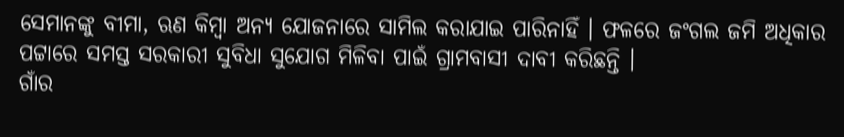ସେମାନଙ୍କୁ ବୀମା, ଋଣ କିମ୍ବା ଅନ୍ୟ ଯୋଜନାରେ ସାମିଲ କରାଯାଇ ପାରିନାହିଁ । ଫଳରେ ଜଂଗଲ ଜମି ଅଧିକାର ପଟ୍ଟାରେ ସମସ୍ତ ସରକାରୀ ସୁବିଧା ସୁଯୋଗ ମିଳିବା ପାଇଁ ଗ୍ରାମବାସୀ ଦାବୀ କରିଛନ୍ତି ।
ଗାଁର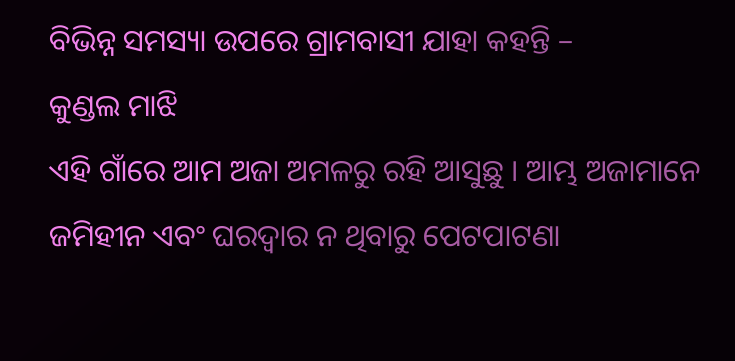ବିଭିନ୍ନ ସମସ୍ୟା ଉପରେ ଗ୍ରାମବାସୀ ଯାହା କହନ୍ତି –
କୁଣ୍ଡଲ ମାଝି
ଏହି ଗାଁରେ ଆମ ଅଜା ଅମଳରୁ ରହି ଆସୁଛୁ । ଆମ୍ଭ ଅଜାମାନେ ଜମିହୀନ ଏବଂ ଘରଦ୍ୱାର ନ ଥିବାରୁ ପେଟପାଟଣା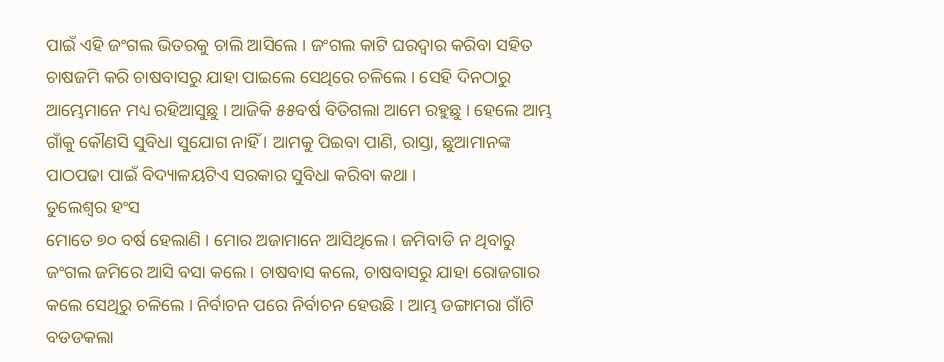ପାଇଁ ଏହି ଜଂଗଲ ଭିତରକୁ ଚାଲି ଆସିଲେ । ଜଂଗଲ କାଟି ଘରଦ୍ୱାର କରିବା ସହିତ ଚାଷଜମି କରି ଚାଷବାସରୁ ଯାହା ପାଇଲେ ସେଥିରେ ଚଳିଲେ । ସେହି ଦିନଠାରୁ ଆମ୍ଭେମାନେ ମଧ୍ୟ ରହିଆସୁଛୁ । ଆଜିକି ୫୫ବର୍ଷ ବିତିଗଲା ଆମେ ରହୁଛୁ । ହେଲେ ଆମ୍ଭ ଗାଁକୁ କୌଣସି ସୁବିଧା ସୁଯୋଗ ନାହିଁ । ଆମକୁ ପିଇବା ପାଣି, ରାସ୍ତା, ଛୁଆମାନଙ୍କ ପାଠପଢା ପାଇଁ ବିଦ୍ୟାଳୟଟିଏ ସରକାର ସୁବିଧା କରିବା କଥା ।
ତୁଲେଶ୍ୱର ହଂସ
ମୋତେ ୭୦ ବର୍ଷ ହେଲାଣି । ମୋର ଅଜାମାନେ ଆସିଥିଲେ । ଜମିବାଡି ନ ଥିବାରୁ ଜଂଗଲ ଜମିରେ ଆସି ବସା କଲେ । ଚାଷବାସ କଲେ, ଚାଷବାସରୁ ଯାହା ରୋଜଗାର କଲେ ସେଥିରୁ ଚଳିଲେ । ନିର୍ବାଚନ ପରେ ନିର୍ବାଚନ ହେଉଛି । ଆମ୍ଭ ଡଙ୍ଗାମରା ଗାଁଟି ବଡଡକଲା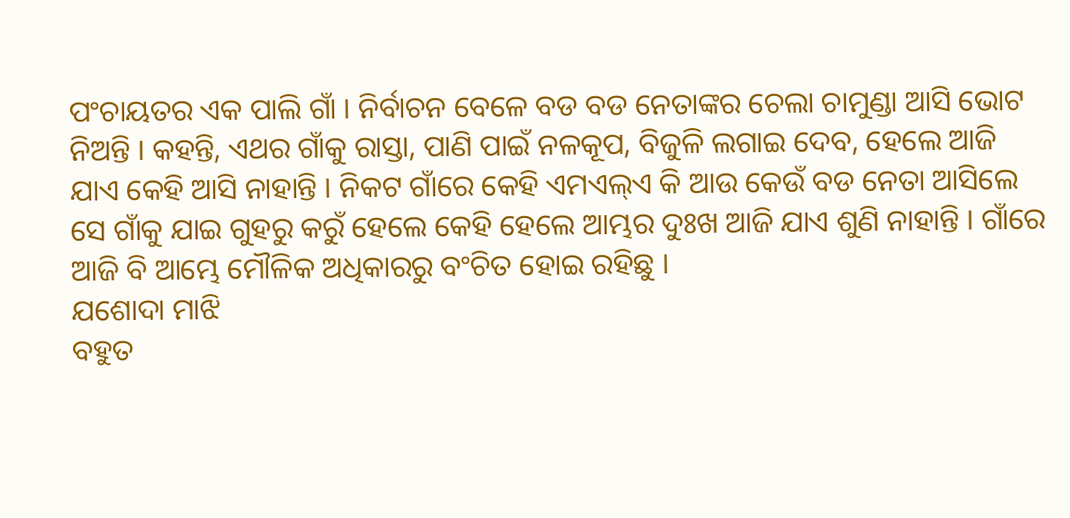ପଂଚାୟତର ଏକ ପାଲି ଗାଁ । ନିର୍ବାଚନ ବେଳେ ବଡ ବଡ ନେତାଙ୍କର ଚେଲା ଚାମୁଣ୍ଡା ଆସି ଭୋଟ ନିଅନ୍ତି । କହନ୍ତି, ଏଥର ଗାଁକୁ ରାସ୍ତା, ପାଣି ପାଇଁ ନଳକୂପ, ବିଜୁଳି ଲଗାଇ ଦେବ, ହେଲେ ଆଜି ଯାଏ କେହି ଆସି ନାହାନ୍ତି । ନିକଟ ଗାଁରେ କେହି ଏମଏଲ୍ଏ କି ଆଉ କେଉଁ ବଡ ନେତା ଆସିଲେ ସେ ଗାଁକୁ ଯାଇ ଗୁହରୁ କରୁଁ ହେଲେ କେହି ହେଲେ ଆମ୍ଭର ଦୁଃଖ ଆଜି ଯାଏ ଶୁଣି ନାହାନ୍ତି । ଗାଁରେ ଆଜି ବି ଆମ୍ଭେ ମୌଳିକ ଅଧିକାରରୁ ବଂଚିତ ହୋଇ ରହିଛୁ ।
ଯଶୋଦା ମାଝି
ବହୁତ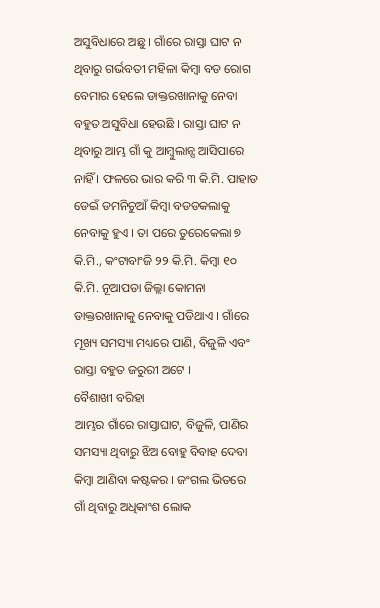ଅସୁବିଧାରେ ଅଛୁ । ଗାଁରେ ରାସ୍ତା ଘାଟ ନ ଥିବାରୁ ଗର୍ଭବତୀ ମହିଳା କିମ୍ବା ବଡ ରୋଗ ବେମାର ହେଲେ ଡାକ୍ତରଖାନାକୁ ନେବା ବହୁତ ଅସୁବିଧା ହେଉଛି । ରାସ୍ତା ଘାଟ ନ ଥିବାରୁ ଆମ୍ଭ ଗାଁ କୁ ଆମ୍ବୁଲାନ୍ସ ଆସିପାରେ ନାହିଁ । ଫଳରେ ଭାର କରି ୩ କି.ମି. ପାହାଡ ଡେଇଁ ଡମନିଚୁଆଁ କିମ୍ବା ବଡଡକଲାକୁ ନେବାକୁ ହୁଏ । ତା ପରେ ତୁରେକେଲା ୭ କି.ମି., କଂଟାବାଂଜି ୨୨ କି.ମି. କିମ୍ବା ୧୦ କି.ମି. ନୂଆପଡା ଜିଲ୍ଲା କୋମନା ଡାକ୍ତରଖାନାକୁ ନେବାକୁ ପଡିଥାଏ । ଗାଁରେ ମୂଖ୍ୟ ସମସ୍ୟା ମଧ୍ୟରେ ପାଣି, ବିଜୁଳି ଏବଂ ରାସ୍ତା ବହୁତ ଜରୁରୀ ଅଟେ ।
ବୈଶାଖୀ ବରିହା
ଆମ୍ଭର ଗାଁରେ ରାସ୍ତାଘାଟ, ବିଜୁଳି, ପାଣିର ସମସ୍ୟା ଥିବାରୁ ଝିଅ ବୋହୁ ବିବାହ ଦେବା କିମ୍ବା ଆଣିବା କଷ୍ଟକର । ଜଂଗଲ ଭିତରେ ଗାଁ ଥିବାରୁ ଅଧିକାଂଶ ଲୋକ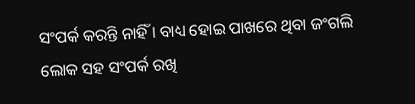ସଂପର୍କ କରନ୍ତି ନାହିଁ । ବାଧ୍ୟ ହୋଇ ପାଖରେ ଥିବା ଜଂଗଲି ଲୋକ ସହ ସଂପର୍କ ରଖି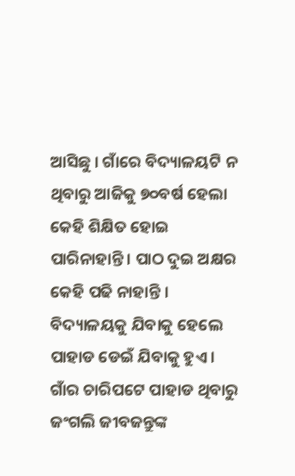ଆସିଛୁ । ଗାଁରେ ବିଦ୍ୟାଳୟଟି ନ ଥିବାରୁ ଆଜିକୁ ୭୦ବର୍ଷ ହେଲା କେହି ଶିକ୍ଷିତ ହୋଇ ପାରିନାହାନ୍ତି । ପାଠ ଦୁଇ ଅକ୍ଷର କେହି ପଢି ନାହାନ୍ତି । ବିଦ୍ୟାଳୟକୁ ଯିବାକୁ ହେଲେ ପାହାଡ ଡେଇଁ ଯିବାକୁ ହୁଏ । ଗାଁର ଚାରିପଟେ ପାହାଡ ଥିବାରୁ ଜଂଗଲି ଜୀବଜନ୍ତୁଙ୍କ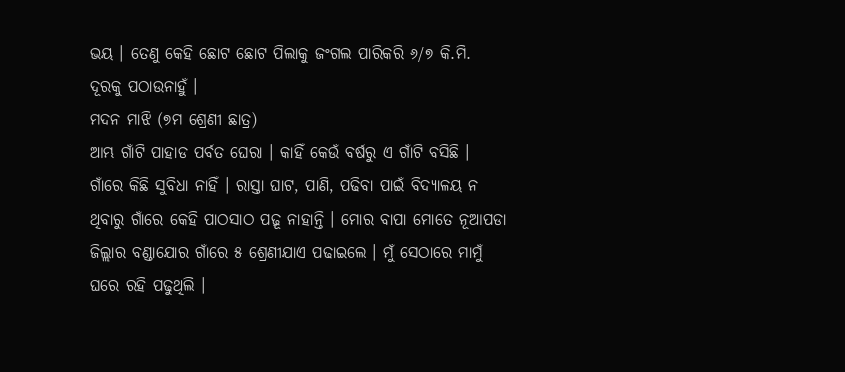ଭୟ । ତେଣୁ କେହି ଛୋଟ ଛୋଟ ପିଲାକୁ ଜଂଗଲ ପାରିକରି ୬/୭ କି.ମି. ଦୂରକୁ ପଠାଉନାହୁଁ ।
ମଦନ ମାଝି (୭ମ ଶ୍ରେଣୀ ଛାତ୍ର)
ଆମ୍ଭ ଗାଁଟି ପାହାଡ ପର୍ବତ ଘେରା । କାହିଁ କେଉଁ ବର୍ଷରୁ ଏ ଗାଁଟି ବସିଛି । ଗାଁରେ କିଛି ସୁବିଧା ନାହିଁ । ରାସ୍ତା ଘାଟ, ପାଣି, ପଢିବା ପାଇଁ ବିଦ୍ୟାଳୟ ନ ଥିବାରୁ ଗାଁରେ କେହି ପାଠସାଠ ପଢ଼ୂ ନାହାନ୍ତି । ମୋର ବାପା ମୋତେ ନୂଆପଡା ଜିଲ୍ଲାର ବଣ୍ଡାଯୋର ଗାଁରେ ୫ ଶ୍ରେଣୀଯାଏ ପଢାଇଲେ । ମୁଁ ସେଠାରେ ମାମୁଁ ଘରେ ରହି ପଢୁଥିଲି ।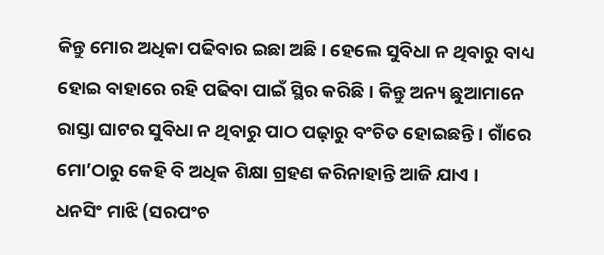କିନ୍ତୁ ମୋର ଅଧିକା ପଢିବାର ଇଛା ଅଛି । ହେଲେ ସୁବିଧା ନ ଥିବାରୁ ବାଧ୍ୟ ହୋଇ ବାହାରେ ରହି ପଢିବା ପାଇଁ ସ୍ଥିର କରିଛି । କିନ୍ତୁ ଅନ୍ୟ ଛୁଆମାନେ ରାସ୍ତା ଘାଟର ସୁବିଧା ନ ଥିବାରୁ ପାଠ ପଢ଼ାରୁ ବଂଚିତ ହୋଇଛନ୍ତି । ଗାଁରେ ମୋ’ଠାରୁ କେହି ବି ଅଧିକ ଶିକ୍ଷା ଗ୍ରହଣ କରିନାହାନ୍ତି ଆଜି ଯାଏ ।
ଧନସିଂ ମାଝି (ସରପଂଚ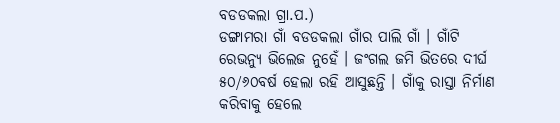ବଡଡକଲା ଗ୍ରା.ପ.)
ଡଙ୍ଗାମରା ଗାଁ ବଡଡକଲା ଗାଁର ପାଲି ଗାଁ । ଗାଁଟି ରେଭନ୍ୟୁ ଭିଲେଜ ନୁହେଁ । ଜଂଗଲ ଜମି ଭିତରେ ଦୀର୍ଘ ୫୦/୬୦ବର୍ଷ ହେଲା ରହି ଆସୁଛନ୍ତି । ଗାଁକୁ ରାସ୍ତା ନିର୍ମାଣ କରିବାକୁ ହେଲେ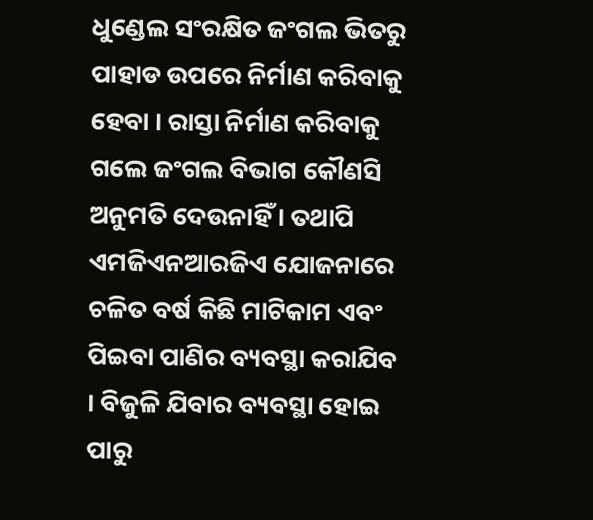ଧୁଣ୍ଡେଲ ସଂରକ୍ଷିତ ଜଂଗଲ ଭିତରୁ ପାହାଡ ଉପରେ ନିର୍ମାଣ କରିବାକୁ ହେବା । ରାସ୍ତା ନିର୍ମାଣ କରିବାକୁ ଗଲେ ଜଂଗଲ ବିଭାଗ କୌଣସି ଅନୁମତି ଦେଉନାହିଁ । ତଥାପି ଏମଜିଏନଆରଜିଏ ଯୋଜନାରେ ଚଳିତ ବର୍ଷ କିଛି ମାଟିକାମ ଏବଂ ପିଇବା ପାଣିର ବ୍ୟବସ୍ଥା କରାଯିବ । ବିଜୁଳି ଯିବାର ବ୍ୟବସ୍ଥା ହୋଇ ପାରୁ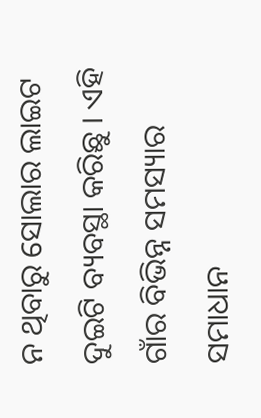ନ ଥିବାରୁ ସୋଲାର ଲାଇଟ ଦୁଇଟି ବ୍ୟବସ୍ଥା କରିଛୁ । ଏହି ଗାଁର ବିଭିନ୍ନ ସମସ୍ୟାର ସମାଧାନ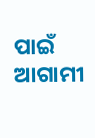ପାଇଁ ଆଗାମୀ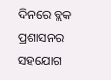ଦିନରେ ବ୍ଲକ ପ୍ରଶାସନର ସହଯୋଗ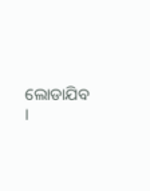ଲୋଡାଯିବ ।